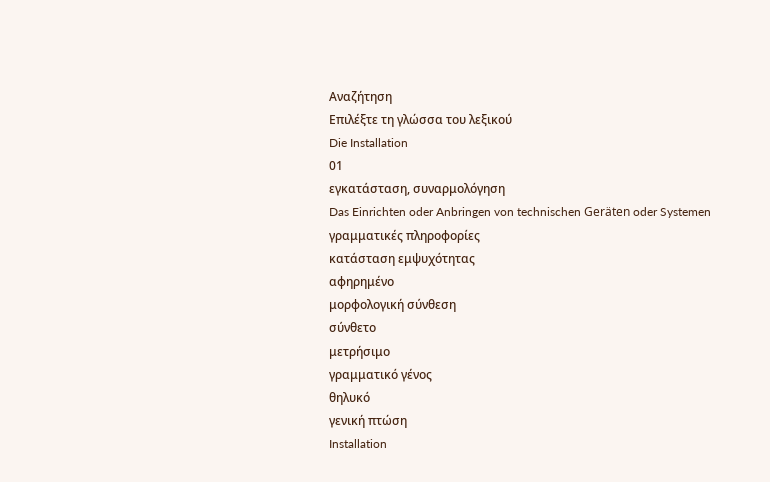Αναζήτηση
Επιλέξτε τη γλώσσα του λεξικού
Die Installation
01
εγκατάσταση, συναρμολόγηση
Das Einrichten oder Anbringen von technischen Geräten oder Systemen
γραμματικές πληροφορίες
κατάσταση εμψυχότητας
αφηρημένο
μορφολογική σύνθεση
σύνθετο
μετρήσιμο
γραμματικό γένος
θηλυκό
γενική πτώση
Installation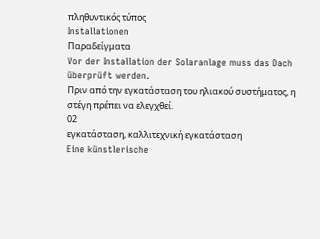πληθυντικός τύπος
Installationen
Παραδείγματα
Vor der Installation der Solaranlage muss das Dach überprüft werden.
Πριν από την εγκατάσταση του ηλιακού συστήματος, η στέγη πρέπει να ελεγχθεί.
02
εγκατάσταση, καλλιτεχνική εγκατάσταση
Eine künstlerische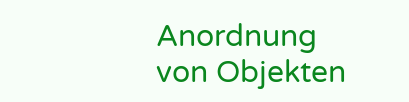Anordnung von Objekten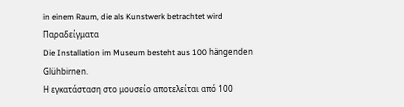in einem Raum, die als Kunstwerk betrachtet wird
Παραδείγματα
Die Installation im Museum besteht aus 100 hängenden Glühbirnen.
Η εγκατάσταση στο μουσείο αποτελείται από 100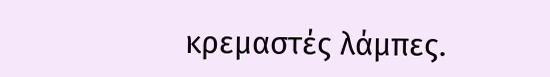κρεμαστές λάμπες.